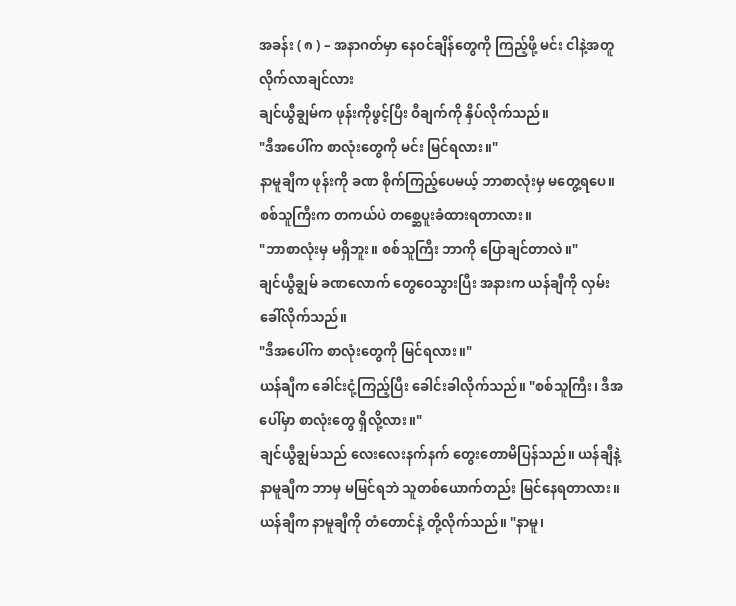အခန်း ( ၈ ) – အနာဂတ်မှာ နေဝင်ချိန်တွေကို ကြည့်ဖို့ မင်း ငါနဲ့အတူ လိုက်လာချင်လား
ချင်ယွီချွမ်က ဖုန်းကိုဖွင့်ပြီး ဝီချက်ကို နှိပ်လိုက်သည်။
"ဒီအပေါ်က စာလုံးတွေကို မင်း မြင်ရလား။"
နာမူချီက ဖုန်းကို ခဏ စိုက်ကြည့်ပေမယ့် ဘာစာလုံးမှ မတွေ့ရပေ။ စစ်သူကြီးက တကယ်ပဲ တစ္ဆေပူးခံထားရတာလား။
"ဘာစာလုံးမှ မရှိဘူး။ စစ်သူကြီး ဘာကို ပြောချင်တာလဲ။"
ချင်ယွီချွမ် ခဏလောက် တွေဝေသွားပြီး အနားက ယန်ချီကို လှမ်းခေါ်လိုက်သည်။
"ဒီအပေါ်က စာလုံးတွေကို မြင်ရလား။"
ယန်ချီက ခေါင်းငုံ့ကြည့်ပြီး ခေါင်းခါလိုက်သည်။ "စစ်သူကြီး၊ ဒီအပေါ်မှာ စာလုံးတွေ ရှိလို့လား။"
ချင်ယွီချွမ်သည် လေးလေးနက်နက် တွေးတောမိပြန်သည်။ ယန်ချီနဲ့ နာမူချီက ဘာမှ မမြင်ရဘဲ သူတစ်ယောက်တည်း မြင်နေရတာလား။
ယန်ချီက နာမူချီကို တံတောင်နဲ့ တို့လိုက်သည်။ "နာမူ၊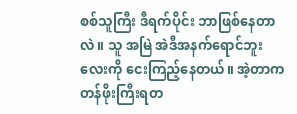စစ်သူကြီး ဒီရက်ပိုင်း ဘာဖြစ်နေတာလဲ။ သူ အမြဲ အဲဒီအနက်ရောင်ဘူးလေးကို ငေးကြည့်နေတယ်။ အဲ့တာက တန်ဖိုးကြီးရတ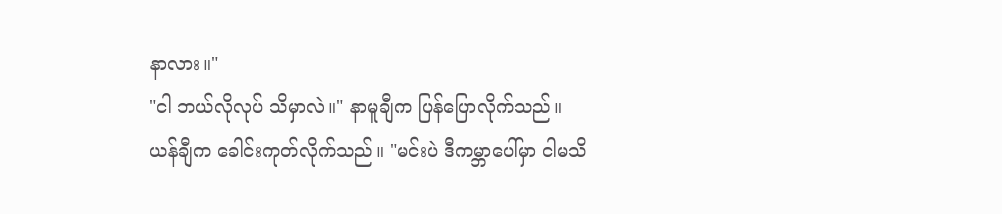နာလား။"
"ငါ ဘယ်လိုလုပ် သိမှာလဲ။" နာမူချီက ပြန်ပြောလိုက်သည်။
ယန်ချီက ခေါင်းကုတ်လိုက်သည်။ "မင်းပဲ ဒီကမ္ဘာပေါ်မှာ ငါမသိ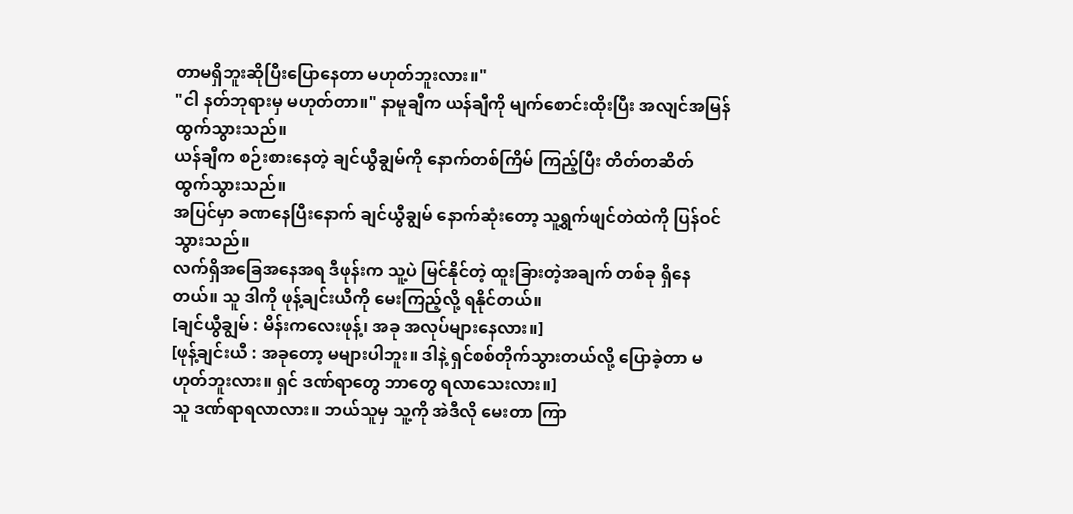တာမရှိဘူးဆိုပြီးပြောနေတာ မဟုတ်ဘူးလား။"
"ငါ နတ်ဘုရားမှ မဟုတ်တာ။" နာမူချီက ယန်ချီကို မျက်စောင်းထိုးပြီး အလျင်အမြန် ထွက်သွားသည်။
ယန်ချီက စဉ်းစားနေတဲ့ ချင်ယွီချွမ်ကို နောက်တစ်ကြိမ် ကြည့်ပြီး တိတ်တဆိတ် ထွက်သွားသည်။
အပြင်မှာ ခဏနေပြီးနောက် ချင်ယွီချွမ် နောက်ဆုံးတော့ သူ့ရွက်ဖျင်တဲထဲကို ပြန်ဝင်သွားသည်။
လက်ရှိအခြေအနေအရ ဒီဖုန်းက သူ့ပဲ မြင်နိုင်တဲ့ ထူးခြားတဲ့အချက် တစ်ခု ရှိနေတယ်။ သူ ဒါကို ဖုန့်ချင်းယီကို မေးကြည့်လို့ ရနိုင်တယ်။
[ချင်ယွီချွမ် : မိန်းကလေးဖုန့်၊ အခု အလုပ်များနေလား။]
[ဖုန့်ချင်းယီ : အခုတော့ မများပါဘူး။ ဒါနဲ့ ရှင်စစ်တိုက်သွားတယ်လို့ ပြောခဲ့တာ မဟုတ်ဘူးလား။ ရှင် ဒဏ်ရာတွေ ဘာတွေ ရလာသေးလား။]
သူ ဒဏ်ရာရလာလား။ ဘယ်သူမှ သူ့ကို အဲဒီလို မေးတာ ကြာ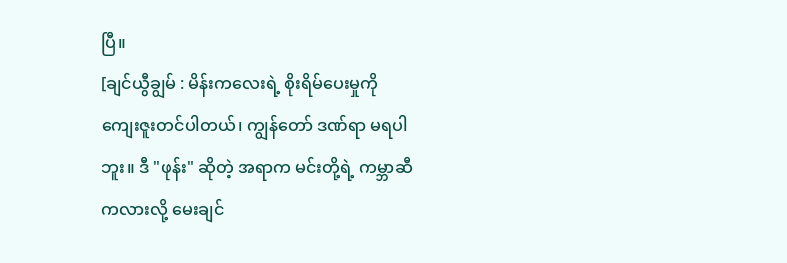ပြီ။
[ချင်ယွီချွမ် : မိန်းကလေးရဲ့ စိုးရိမ်ပေးမှုကို ကျေးဇူးတင်ပါတယ်၊ ကျွန်တော် ဒဏ်ရာ မရပါဘူး။ ဒီ "ဖုန်း" ဆိုတဲ့ အရာက မင်းတို့ရဲ့ ကမ္ဘာဆီကလားလို့ မေးချင်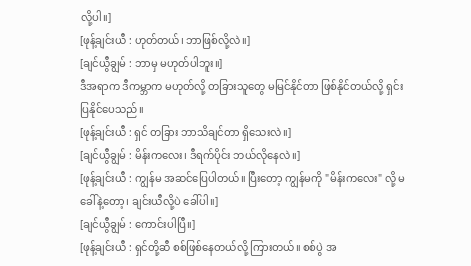လို့ပါ။]
[ဖုန့်ချင်းယီ : ဟုတ်တယ်၊ ဘာဖြစ်လို့လဲ။]
[ချင်ယွီချွမ် : ဘာမှ မဟုတ်ပါဘူး။]
ဒီအရာက ဒီကမ္ဘာက မဟုတ်လို့ တခြားသူတွေ မမြင်နိုင်တာ ဖြစ်နိုင်တယ်လို့ ရှင်းပြနိုင်ပေသည်။
[ဖုန့်ချင်းယီ : ရှင် တခြား ဘာသိချင်တာ ရှိသေးလဲ။]
[ချင်ယွီချွမ် : မိန်းကလေး၊ ဒီရက်ပိုင်း ဘယ်လိုနေလဲ။]
[ဖုန့်ချင်းယီ : ကျွန်မ အဆင်ပြေပါတယ်။ ပြီးတော့ ကျွန်မကို "မိန်းကလေး" လို့ မခေါ်နဲ့တော့၊ ချင်းယီလို့ပဲ ခေါ်ပါ။]
[ချင်ယွီချွမ် : ကောင်းပါပြီ။]
[ဖုန့်ချင်းယီ : ရှင်တို့ဆီ စစ်ဖြစ်နေတယ်လို့ ကြားတယ်။ စစ်ပွဲ အ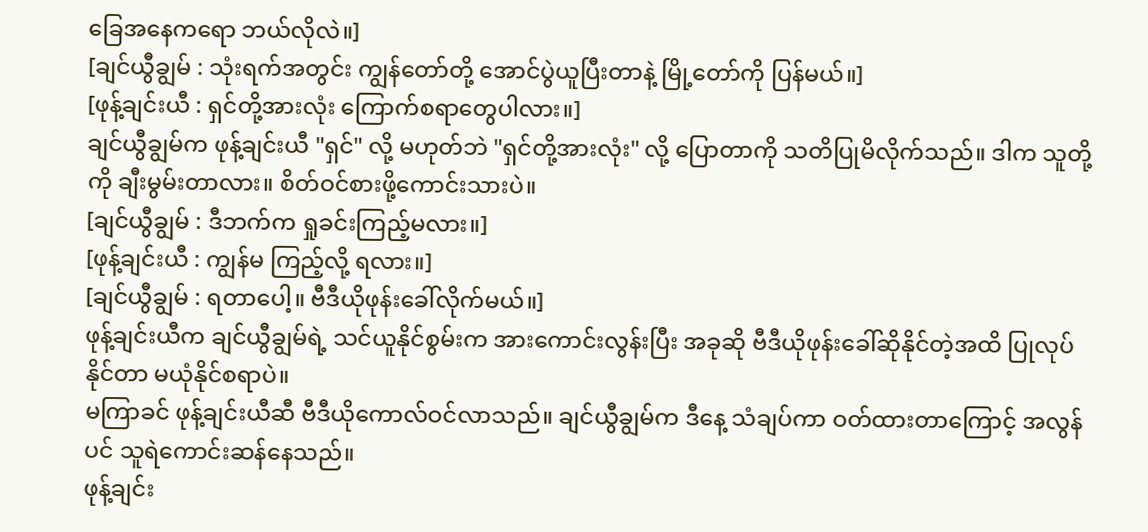ခြေအနေကရော ဘယ်လိုလဲ။]
[ချင်ယွီချွမ် : သုံးရက်အတွင်း ကျွန်တော်တို့ အောင်ပွဲယူပြီးတာနဲ့ မြို့တော်ကို ပြန်မယ်။]
[ဖုန့်ချင်းယီ : ရှင်တို့အားလုံး ကြောက်စရာတွေပါလား။]
ချင်ယွီချွမ်က ဖုန့်ချင်းယီ "ရှင်" လို့ မဟုတ်ဘဲ "ရှင်တို့အားလုံး" လို့ ပြောတာကို သတိပြုမိလိုက်သည်။ ဒါက သူတို့ကို ချီးမွမ်းတာလား။ စိတ်ဝင်စားဖို့ကောင်းသားပဲ။
[ချင်ယွီချွမ် : ဒီဘက်က ရှုခင်းကြည့်မလား။]
[ဖုန့်ချင်းယီ : ကျွန်မ ကြည့်လို့ ရလား။]
[ချင်ယွီချွမ် : ရတာပေါ့။ ဗီဒီယိုဖုန်းခေါ်လိုက်မယ်။]
ဖုန့်ချင်းယီက ချင်ယွီချွမ်ရဲ့ သင်ယူနိုင်စွမ်းက အားကောင်းလွန်းပြီး အခုဆို ဗီဒီယိုဖုန်းခေါ်ဆိုနိုင်တဲ့အထိ ပြုလုပ်နိုင်တာ မယုံနိုင်စရာပဲ။
မကြာခင် ဖုန့်ချင်းယီဆီ ဗီဒီယိုကောလ်ဝင်လာသည်။ ချင်ယွီချွမ်က ဒီနေ့ သံချပ်ကာ ဝတ်ထားတာကြောင့် အလွန်ပင် သူရဲကောင်းဆန်နေသည်။
ဖုန့်ချင်း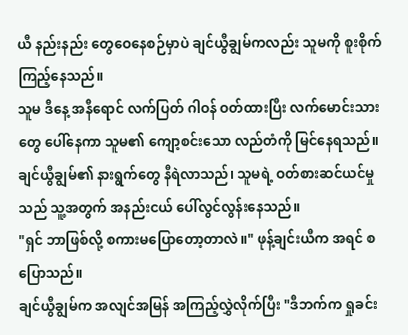ယီ နည်းနည်း တွေဝေနေစဉ်မှာပဲ ချင်ယွီချွမ်ကလည်း သူမကို စူးစိုက်ကြည့်နေသည်။
သူမ ဒီနေ့ အနီရောင် လက်ပြတ် ဂါဝန် ဝတ်ထားပြီး လက်မောင်းသားတွေ ပေါ်နေကာ သူမ၏ ကျော့စင်းသော လည်တံကို မြင်နေရသည်။ ချင်ယွီချွမ်၏ နားရွက်တွေ နီရဲလာသည်၊ သူမရဲ့ ဝတ်စားဆင်ယင်မှုသည် သူ့အတွက် အနည်းငယ် ပေါ်လွင်လွန်းနေသည်။
"ရှင် ဘာဖြစ်လို့ စကားမပြောတော့တာလဲ။" ဖုန့်ချင်းယီက အရင် စပြောသည်။
ချင်ယွီချွမ်က အလျင်အမြန် အကြည့်လွှဲလိုက်ပြီး "ဒီဘက်က ရှုခင်း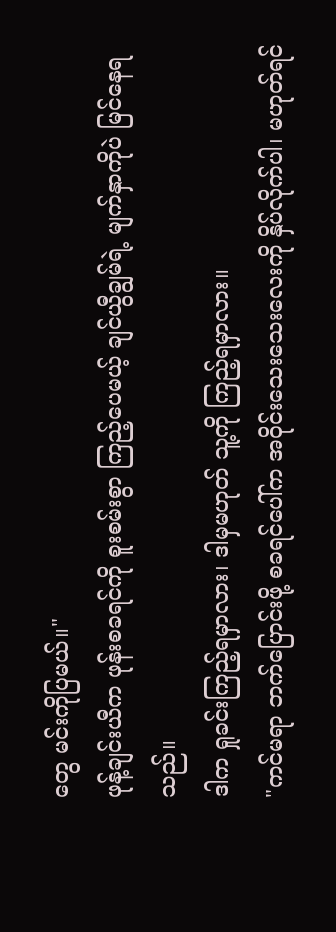တွေ မင်းကိုပြမယ်။"
ဖုန့်ချင်းယီက ဖုန်းစခရင်ကို စူးစမ်းစွာ ကြည့်ပေမယ့် ချင်ယွီချွမ်ရဲ့ မျက်နှာကိုပဲ မြင်နေရသည်။
ဒါက ရှုခင်းကြည့်ရမှာလား၊ ဒါမှမဟုတ် သူ့ကို ကြည့်ရမှာလား။
"ကင်မရာ ဘက်ပြောင်းဖို့ စခရင်ပေါ်က အဝိုင်းသေးသေးလေးကို နှိပ်လိုက်ပါ၊ မဟုတ်ရင်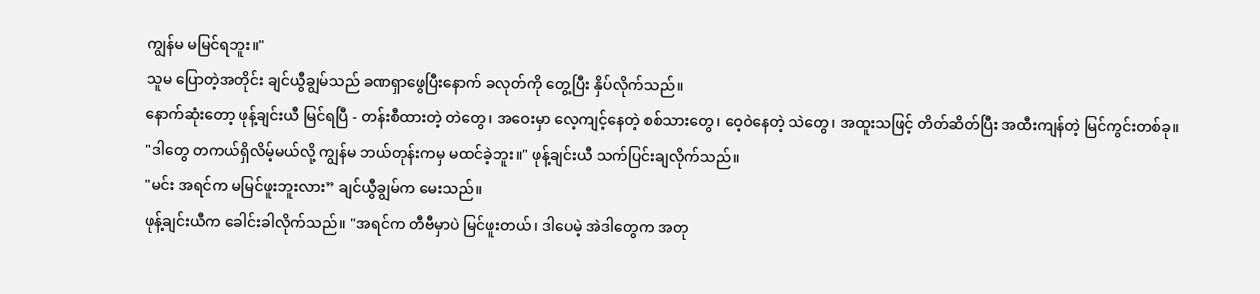ကျွန်မ မမြင်ရဘူး။"
သူမ ပြောတဲ့အတိုင်း ချင်ယွီချွမ်သည် ခဏရှာဖွေပြီးနောက် ခလုတ်ကို တွေ့ပြီး နှိပ်လိုက်သည်။
နောက်ဆုံးတော့ ဖုန့်ချင်းယီ မြင်ရပြီ - တန်းစီထားတဲ့ တဲတွေ၊ အဝေးမှာ လေ့ကျင့်နေတဲ့ စစ်သားတွေ၊ ဝေ့ဝဲနေတဲ့ သဲတွေ၊ အထူးသဖြင့် တိတ်ဆိတ်ပြီး အထီးကျန်တဲ့ မြင်ကွင်းတစ်ခု။
"ဒါတွေ တကယ်ရှိလိမ့်မယ်လို့ ကျွန်မ ဘယ်တုန်းကမှ မထင်ခဲ့ဘူး။" ဖုန့်ချင်းယီ သက်ပြင်းချလိုက်သည်။
"မင်း အရင်က မမြင်ဖူးဘူးလား” ချင်ယွီချွမ်က မေးသည်။
ဖုန့်ချင်းယီက ခေါင်းခါလိုက်သည်။ "အရင်က တီဗီမှာပဲ မြင်ဖူးတယ်၊ ဒါပေမဲ့ အဲဒါတွေက အတု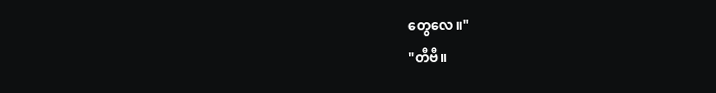တွေလေ။"
"တီဗီ။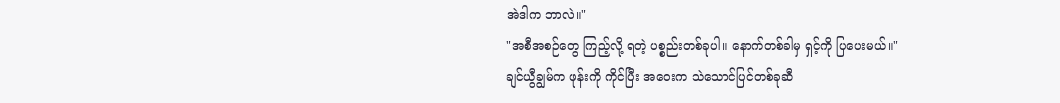အဲဒါက ဘာလဲ။"
"အစီအစဉ်တွေ ကြည့်လို့ ရတဲ့ ပစ္စည်းတစ်ခုပါ။ နောက်တစ်ခါမှ ရှင့်ကို ပြပေးမယ်။"
ချင်ယွီချွမ်က ဖုန်းကို ကိုင်ပြီး အဝေးက သဲသောင်ပြင်တစ်ခုဆီ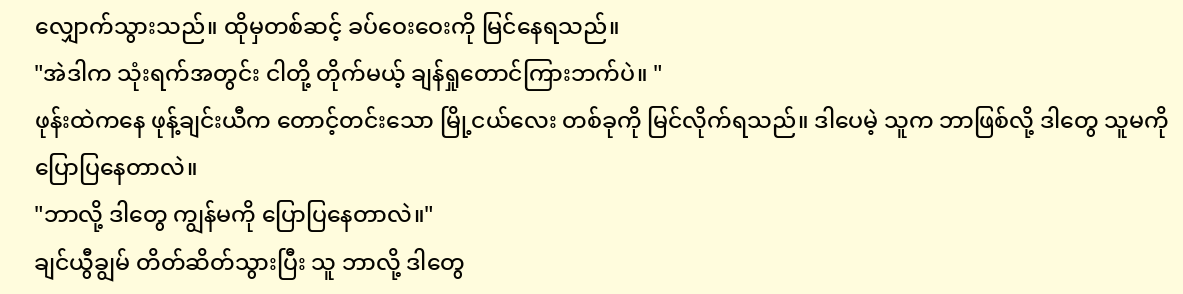လျှောက်သွားသည်။ ထိုမှတစ်ဆင့် ခပ်ဝေးဝေးကို မြင်နေရသည်။
"အဲဒါက သုံးရက်အတွင်း ငါတို့ တိုက်မယ့် ချန်ရှုတောင်ကြားဘက်ပဲ။ "
ဖုန်းထဲကနေ ဖုန့်ချင်းယီက တောင့်တင်းသော မြို့ငယ်လေး တစ်ခုကို မြင်လိုက်ရသည်။ ဒါပေမဲ့ သူက ဘာဖြစ်လို့ ဒါတွေ သူမကို ပြောပြနေတာလဲ။
"ဘာလို့ ဒါတွေ ကျွန်မကို ပြောပြနေတာလဲ။"
ချင်ယွီချွမ် တိတ်ဆိတ်သွားပြီး သူ ဘာလို့ ဒါတွေ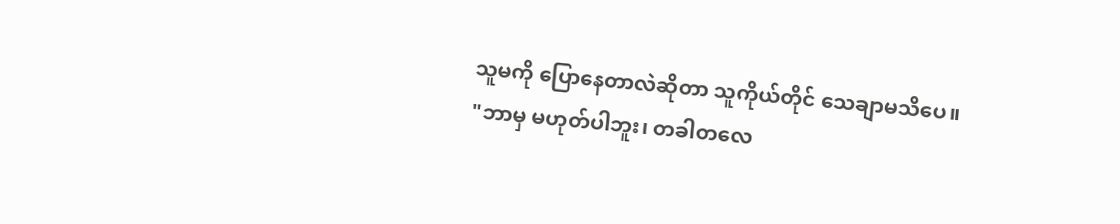သူမကို ပြောနေတာလဲဆိုတာ သူကိုယ်တိုင် သေချာမသိပေ။
"ဘာမှ မဟုတ်ပါဘူး၊ တခါတလေ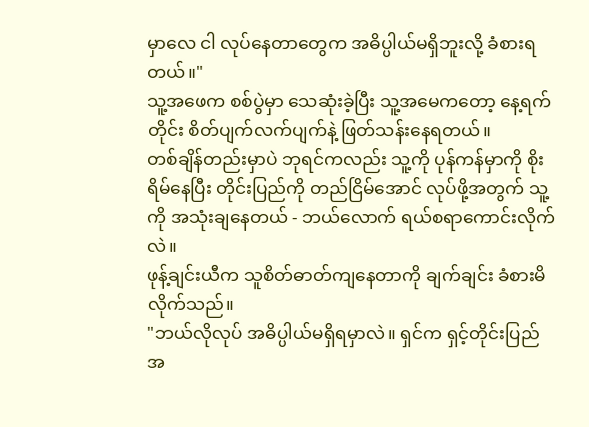မှာလေ ငါ လုပ်နေတာတွေက အဓိပ္ပါယ်မရှိဘူးလို့ ခံစားရတယ်။"
သူ့အဖေက စစ်ပွဲမှာ သေဆုံးခဲ့ပြီး သူ့အမေကတော့ နေ့ရက်တိုင်း စိတ်ပျက်လက်ပျက်နဲ့ ဖြတ်သန်းနေရတယ်။
တစ်ချိန်တည်းမှာပဲ ဘုရင်ကလည်း သူ့ကို ပုန်ကန်မှာကို စိုးရိမ်နေပြီး တိုင်းပြည်ကို တည်ငြိမ်အောင် လုပ်ဖို့အတွက် သူ့ကို အသုံးချနေတယ် - ဘယ်လောက် ရယ်စရာကောင်းလိုက်လဲ။
ဖုန့်ချင်းယီက သူစိတ်ဓာတ်ကျနေတာကို ချက်ချင်း ခံစားမိလိုက်သည်။
"ဘယ်လိုလုပ် အဓိပ္ပါယ်မရှိရမှာလဲ။ ရှင်က ရှင့်တိုင်းပြည်အ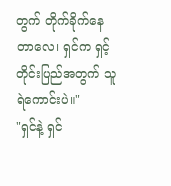တွက် တိုက်ခိုက်နေတာလေ၊ ရှင်က ရှင့်တိုင်းပြည်အတွက် သူရဲကောင်းပဲ။"
"ရှင်နဲ့ ရှင်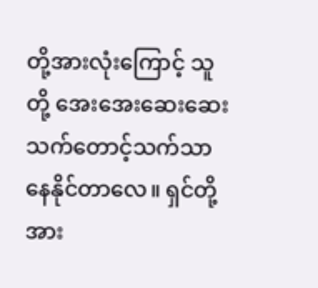တို့အားလုံးကြောင့် သူတို့ အေးအေးဆေးဆေး သက်တောင့်သက်သာ နေနိုင်တာလေ။ ရှင်တို့အား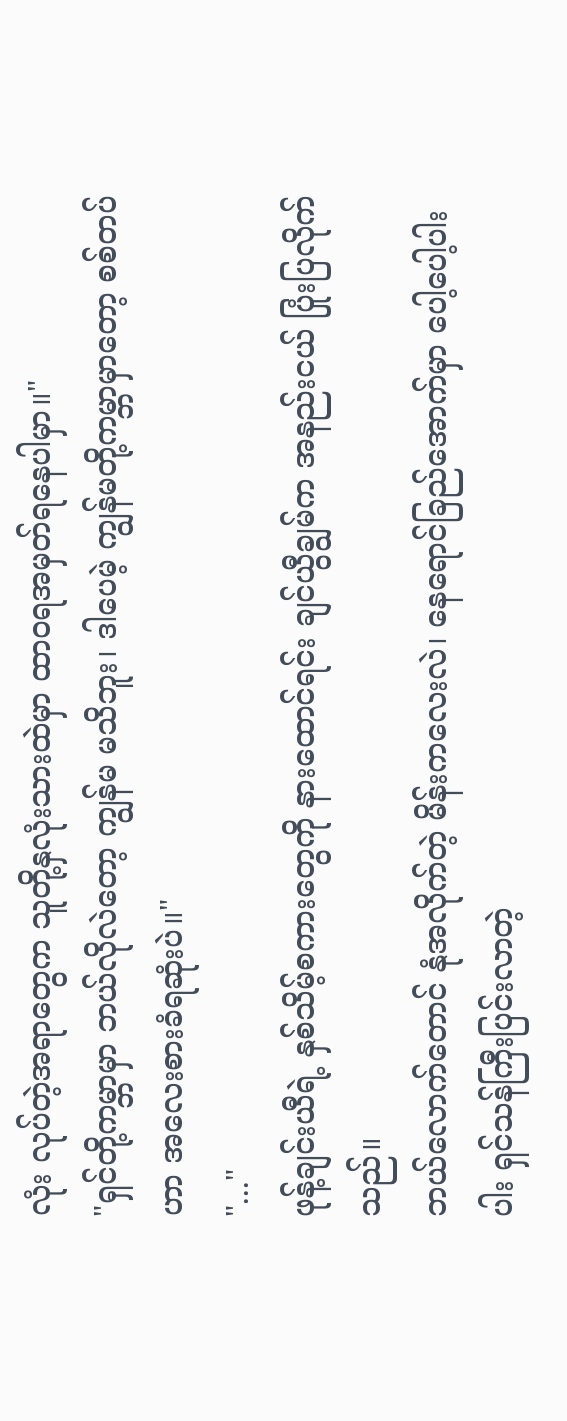လုံး လုပ်တဲ့အရာတွေက သူတို့နှလုံးသားထဲမှာ ထာဝရအမှတ်ရနေပါမှာ။"
"ရှင်တို့ကမ္ဘာမှာ ဘယ်လိုလဲတော့ ကျွန်မ မသိဘူး၊ ဒါပေမဲ့ ကျွန်မတို့ကမ္ဘာမှာတော့ စစ်တပ်ဟာ အလေးစားခံရဆုံးပဲ။"
"..."
ဖုန့်ချင်းယီရဲ့ နှစ်သိမ့်စကားတွေကို နားထောင်ရင်း ချင်ယွီချွမ်က အနည်းငယ် ပြုံးပြလိုက်သည်။
ဘယ်လောက်တောင် နုံအလိုက်တဲ့ မိန်းကလေးလဲ၊ နေရောင်ခြည်အောက်မှာ ပေါ့ပေါ့ပါးပါး ရှင်သန်ကြီးပြင်းလာတဲ့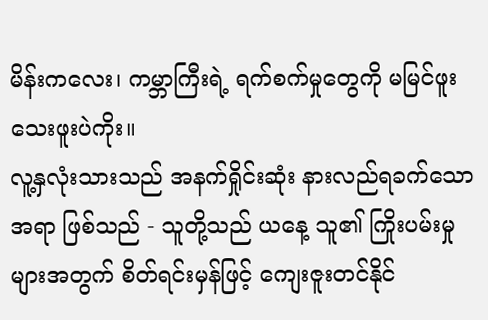မိန်းကလေး၊ ကမ္ဘာကြီးရဲ့ ရက်စက်မှုတွေကို မမြင်ဖူးသေးဖူးပဲကိုး။
လူ့နှလုံးသားသည် အနက်ရှိုင်းဆုံး နားလည်ရခက်သော အရာ ဖြစ်သည် - သူတို့သည် ယနေ့ သူ၏ ကြိုးပမ်းမှုများအတွက် စိတ်ရင်းမှန်ဖြင့် ကျေးဇူးတင်နိုင်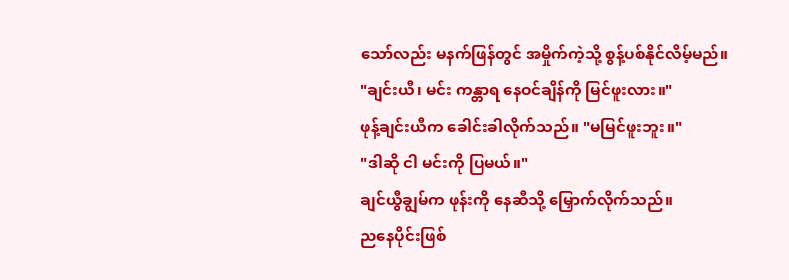သော်လည်း မနက်ဖြန်တွင် အမှိုက်ကဲ့သို့ စွန့်ပစ်နိုင်လိမ့်မည်။
"ချင်းယီ၊ မင်း ကန္တာရ နေဝင်ချိန်ကို မြင်ဖူးလား။"
ဖုန့်ချင်းယီက ခေါင်းခါလိုက်သည်။ "မမြင်ဖူးဘူး။"
"ဒါဆို ငါ မင်းကို ပြမယ်။"
ချင်ယွီချွမ်က ဖုန်းကို နေဆီသို့ မြှောက်လိုက်သည်။
ညနေပိုင်းဖြစ်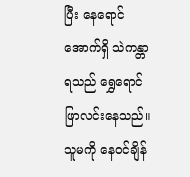ပြီး နေရောင်အောက်ရှိ သဲကန္တာရသည် ရွှေရောင်ဖြာလင်းနေသည်။
သူမကို နေဝင်ချိန်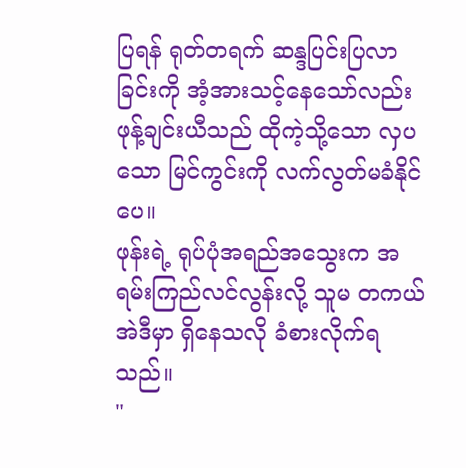ပြရန် ရုတ်တရက် ဆန္ဒပြင်းပြလာခြင်းကို အံ့အားသင့်နေသော်လည်း ဖုန့်ချင်းယီသည် ထိုကဲ့သို့သော လှပသော မြင်ကွင်းကို လက်လွတ်မခံနိုင်ပေ။
ဖုန်းရဲ့ ရုပ်ပုံအရည်အသွေးက အရမ်းကြည်လင်လွန်းလို့ သူမ တကယ် အဲဒီမှာ ရှိနေသလို ခံစားလိုက်ရသည်။
"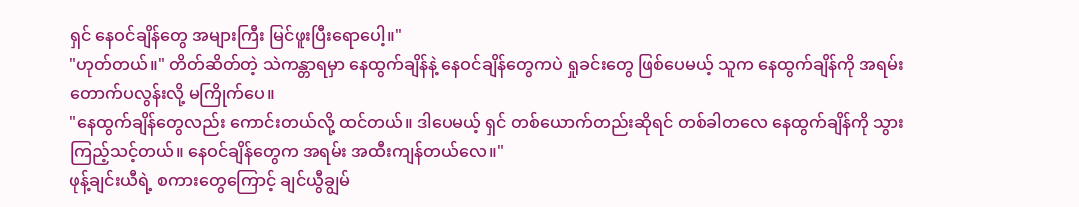ရှင် နေဝင်ချိန်တွေ အများကြီး မြင်ဖူးပြီးရောပေါ့။"
"ဟုတ်တယ်။" တိတ်ဆိတ်တဲ့ သဲကန္တာရမှာ နေထွက်ချိန်နဲ့ နေဝင်ချိန်တွေကပဲ ရှုခင်းတွေ ဖြစ်ပေမယ့် သူက နေထွက်ချိန်ကို အရမ်းတောက်ပလွန်းလို့ မကြိုက်ပေ။
"နေထွက်ချိန်တွေလည်း ကောင်းတယ်လို့ ထင်တယ်။ ဒါပေမယ့် ရှင် တစ်ယောက်တည်းဆိုရင် တစ်ခါတလေ နေထွက်ချိန်ကို သွားကြည့်သင့်တယ်။ နေဝင်ချိန်တွေက အရမ်း အထီးကျန်တယ်လေ။"
ဖုန့်ချင်းယီရဲ့ စကားတွေကြောင့် ချင်ယွီချွမ်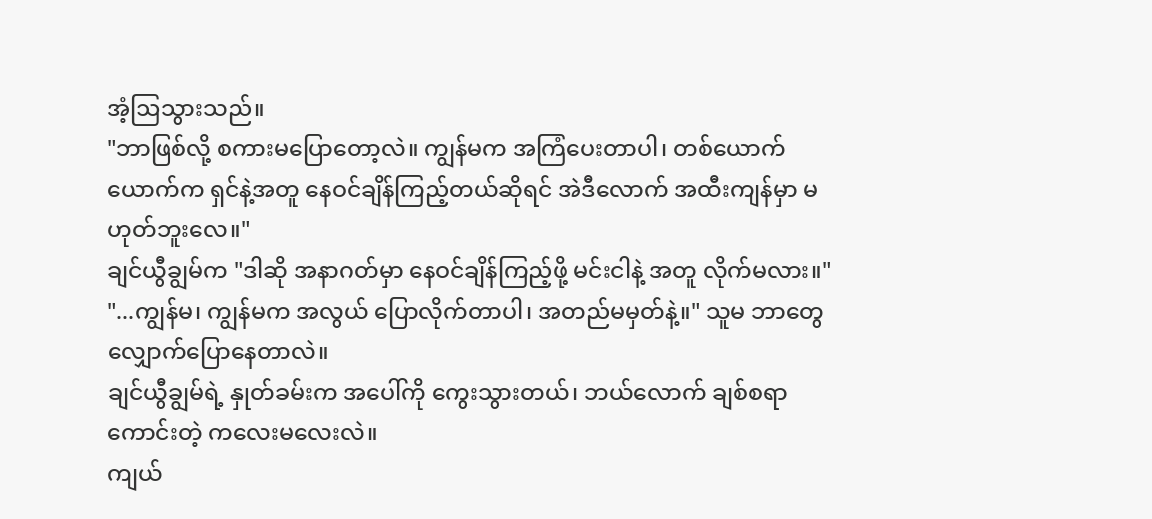အံ့ဩသွားသည်။
"ဘာဖြစ်လို့ စကားမပြောတော့လဲ။ ကျွန်မက အကြံပေးတာပါ၊ တစ်ယောက်ယောက်က ရှင်နဲ့အတူ နေဝင်ချိန်ကြည့်တယ်ဆိုရင် အဲဒီလောက် အထီးကျန်မှာ မဟုတ်ဘူးလေ။"
ချင်ယွီချွမ်က "ဒါဆို အနာဂတ်မှာ နေဝင်ချိန်ကြည့်ဖို့ မင်းငါနဲ့ အတူ လိုက်မလား။"
"...ကျွန်မ၊ ကျွန်မက အလွယ် ပြောလိုက်တာပါ၊ အတည်မမှတ်နဲ့။" သူမ ဘာတွေ လျှောက်ပြောနေတာလဲ။
ချင်ယွီချွမ်ရဲ့ နှုတ်ခမ်းက အပေါ်ကို ကွေးသွားတယ်၊ ဘယ်လောက် ချစ်စရာကောင်းတဲ့ ကလေးမလေးလဲ။
ကျယ်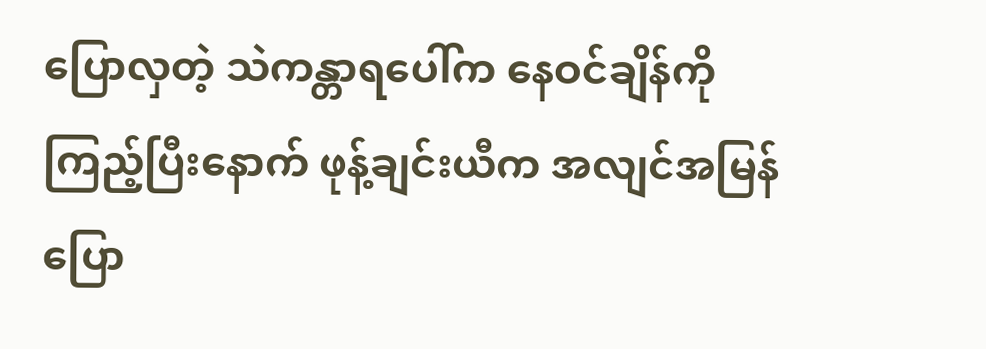ပြောလှတဲ့ သဲကန္တာရပေါ်က နေဝင်ချိန်ကို ကြည့်ပြီးနောက် ဖုန့်ချင်းယီက အလျင်အမြန် ပြော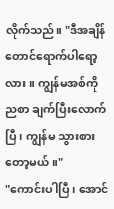လိုက်သည်။ "ဒီအချိန်တောင်ရောက်ပါရော့လား။ ကျွန်မအစ်ကို ညစာ ချက်ပြီးလောက်ပြီ၊ ကျွန်မ သွားစားတော့မယ်။"
"ကောင်းပါပြီ၊ အောင်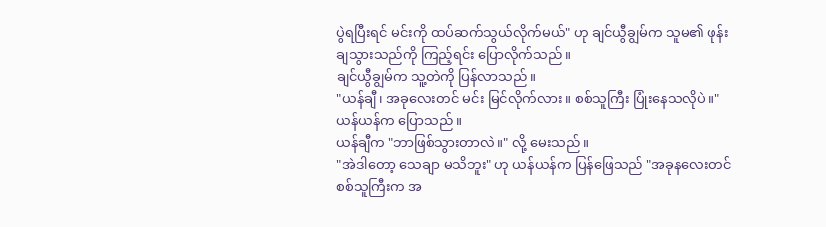ပွဲရပြီးရင် မင်းကို ထပ်ဆက်သွယ်လိုက်မယ်" ဟု ချင်ယွီချွမ်က သူမ၏ ဖုန်းချသွားသည်ကို ကြည့်ရင်း ပြောလိုက်သည်။
ချင်ယွီချွမ်က သူ့တဲကို ပြန်လာသည်။
"ယန်ချီ၊ အခုလေးတင် မင်း မြင်လိုက်လား။ စစ်သူကြီး ပြုံးနေသလိုပဲ။" ယန်ယန်က ပြောသည်။
ယန်ချီက "ဘာဖြစ်သွားတာလဲ။" လို့ မေးသည်။
"အဲဒါတော့ သေချာ မသိဘူး" ဟု ယန်ယန်က ပြန်ဖြေသည် "အခုနလေးတင် စစ်သူကြီးက အ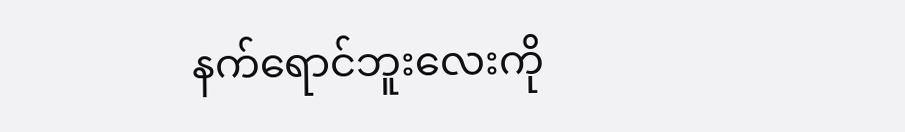နက်ရောင်ဘူးလေးကို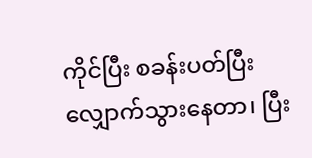ကိုင်ပြီး စခန်းပတ်ပြီး လျှောက်သွားနေတာ၊ ပြီး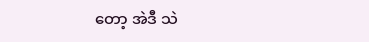တော့ အဲဒီ သဲ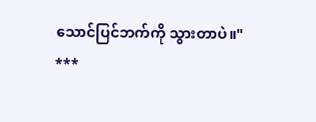သောင်ပြင်ဘက်ကို သွားတာပဲ။"
***